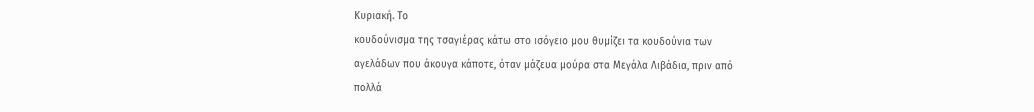Κυριακή. Το
κουδούνισμα της τσαγιέρας κάτω στο ισόγειο μου θυμίζει τα κουδούνια των
αγελάδων που άκουγα κάποτε, όταν μάζευα μούρα στα Μεγάλα Λιβάδια, πριν από
πολλά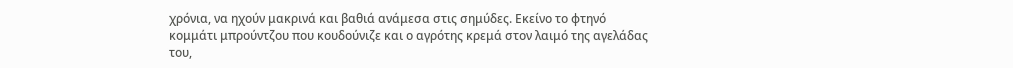χρόνια, να ηχούν μακρινά και βαθιά ανάμεσα στις σημύδες. Εκείνο το φτηνό
κομμάτι μπρούντζου που κουδούνιζε και ο αγρότης κρεμά στον λαιμό της αγελάδας
του,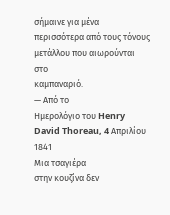σήμαινε για μένα περισσότερα από τους τόνους μετάλλου που αιωρούνται στο
καμπαναριό.
— Από το
Ημερολόγιο του Henry David Thoreau, 4 Απριλίου 1841
Μια τσαγιέρα
στην κουζίνα δεν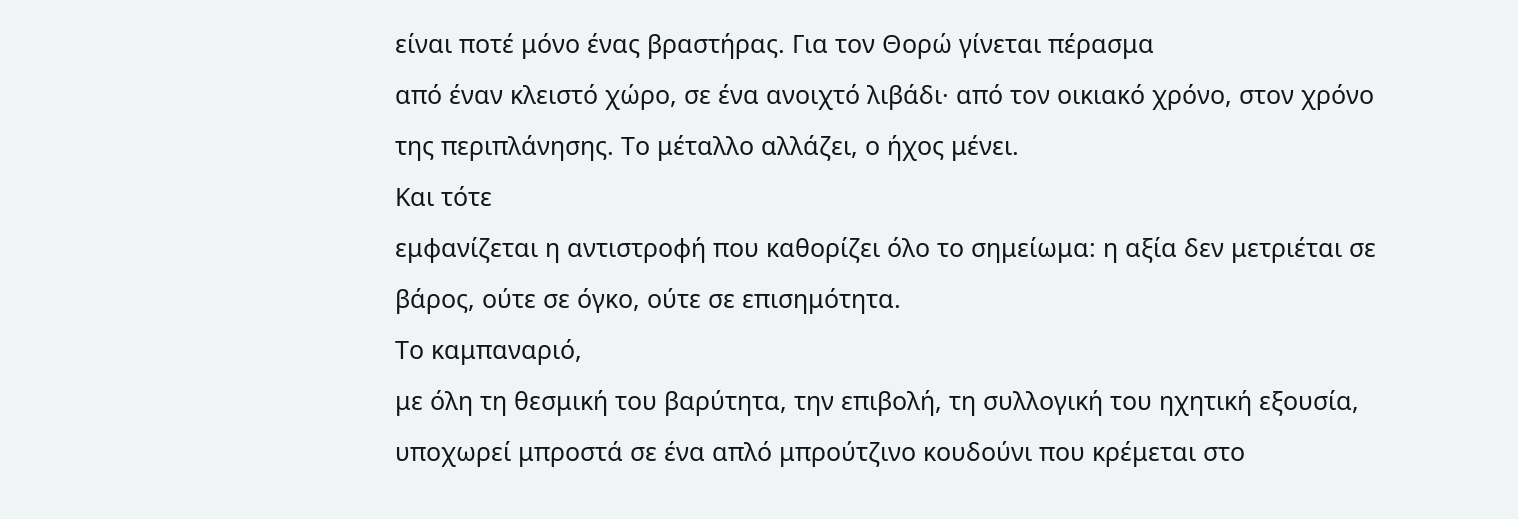είναι ποτέ μόνο ένας βραστήρας. Για τον Θορώ γίνεται πέρασμα
από έναν κλειστό χώρο, σε ένα ανοιχτό λιβάδι· από τον οικιακό χρόνο, στον χρόνο
της περιπλάνησης. Το μέταλλο αλλάζει, ο ήχος μένει.
Και τότε
εμφανίζεται η αντιστροφή που καθορίζει όλο το σημείωμα: η αξία δεν μετριέται σε
βάρος, ούτε σε όγκο, ούτε σε επισημότητα.
Το καμπαναριό,
με όλη τη θεσμική του βαρύτητα, την επιβολή, τη συλλογική του ηχητική εξουσία,
υποχωρεί μπροστά σε ένα απλό μπρούτζινο κουδούνι που κρέμεται στο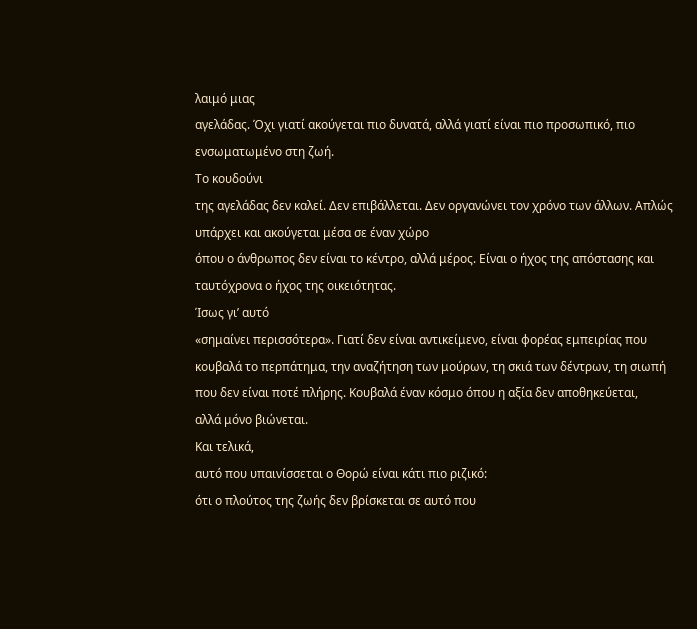λαιμό μιας
αγελάδας. Όχι γιατί ακούγεται πιο δυνατά, αλλά γιατί είναι πιο προσωπικό, πιο
ενσωματωμένο στη ζωή.
Το κουδούνι
της αγελάδας δεν καλεί. Δεν επιβάλλεται. Δεν οργανώνει τον χρόνο των άλλων. Απλώς
υπάρχει και ακούγεται μέσα σε έναν χώρο
όπου ο άνθρωπος δεν είναι το κέντρο, αλλά μέρος. Είναι ο ήχος της απόστασης και
ταυτόχρονα ο ήχος της οικειότητας.
Ίσως γι’ αυτό
«σημαίνει περισσότερα». Γιατί δεν είναι αντικείμενο, είναι φορέας εμπειρίας που
κουβαλά το περπάτημα, την αναζήτηση των μούρων, τη σκιά των δέντρων, τη σιωπή
που δεν είναι ποτέ πλήρης. Κουβαλά έναν κόσμο όπου η αξία δεν αποθηκεύεται,
αλλά μόνο βιώνεται.
Και τελικά,
αυτό που υπαινίσσεται ο Θορώ είναι κάτι πιο ριζικό:
ότι ο πλούτος της ζωής δεν βρίσκεται σε αυτό που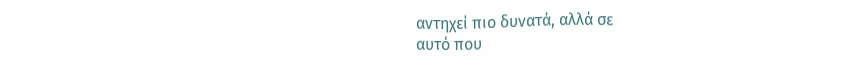αντηχεί πιο δυνατά, αλλά σε
αυτό που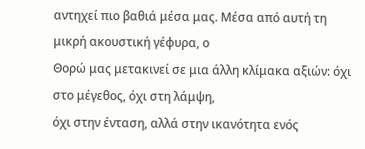αντηχεί πιο βαθιά μέσα μας. Μέσα από αυτή τη μικρή ακουστική γέφυρα, ο
Θορώ μας μετακινεί σε μια άλλη κλίμακα αξιών: όχι στο μέγεθος, όχι στη λάμψη,
όχι στην ένταση, αλλά στην ικανότητα ενός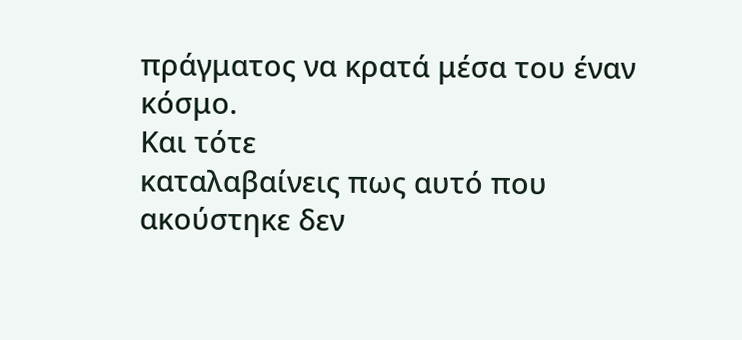πράγματος να κρατά μέσα του έναν
κόσμο.
Και τότε
καταλαβαίνεις πως αυτό που ακούστηκε δεν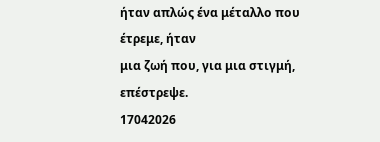ήταν απλώς ένα μέταλλο που έτρεμε, ήταν
μια ζωή που, για μια στιγμή, επέστρεψε.
17042026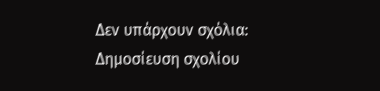Δεν υπάρχουν σχόλια:
Δημοσίευση σχολίου